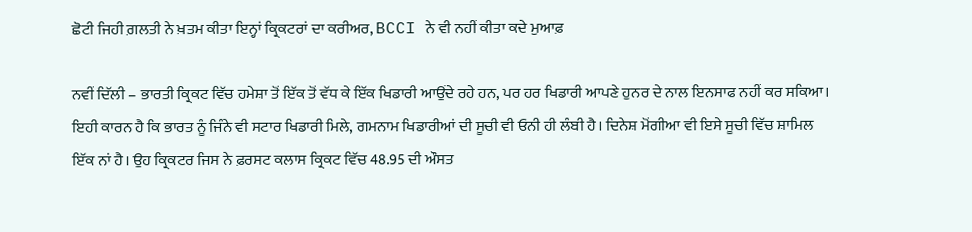ਛੋਟੀ ਜਿਹੀ ਗ਼ਲਤੀ ਨੇ ਖ਼ਤਮ ਕੀਤਾ ਇਨ੍ਹਾਂ ਕ੍ਰਿਕਟਰਾਂ ਦਾ ਕਰੀਅਰ, BCCI ਨੇ ਵੀ ਨਹੀਂ ਕੀਤਾ ਕਦੇ ਮੁਆਫ਼

ਨਵੀਂ ਦਿੱਲੀ – ਭਾਰਤੀ ਕ੍ਰਿਕਟ ਵਿੱਚ ਹਮੇਸ਼ਾ ਤੋਂ ਇੱਕ ਤੋਂ ਵੱਧ ਕੇ ਇੱਕ ਖਿਡਾਰੀ ਆਉਂਦੇ ਰਹੇ ਹਨ, ਪਰ ਹਰ ਖਿਡਾਰੀ ਆਪਣੇ ਹੁਨਰ ਦੇ ਨਾਲ ਇਨਸਾਫ ਨਹੀਂ ਕਰ ਸਕਿਆ। ਇਹੀ ਕਾਰਨ ਹੈ ਕਿ ਭਾਰਤ ਨੂੰ ਜਿੰਨੇ ਵੀ ਸਟਾਰ ਖਿਡਾਰੀ ਮਿਲੇ, ਗਮਨਾਮ ਖਿਡਾਰੀਆਂ ਦੀ ਸੂਚੀ ਵੀ ਓਨੀ ਹੀ ਲੰਬੀ ਹੈ। ਦਿਨੇਸ਼ ਮੋਂਗੀਆ ਵੀ ਇਸੇ ਸੂਚੀ ਵਿੱਚ ਸ਼ਾਮਿਲ ਇੱਕ ਨਾਂ ਹੈ। ਉਹ ਕ੍ਰਿਕਟਰ ਜਿਸ ਨੇ ਫ਼ਰਸਟ ਕਲਾਸ ਕ੍ਰਿਕਟ ਵਿੱਚ 48.95 ਦੀ ਔਸਤ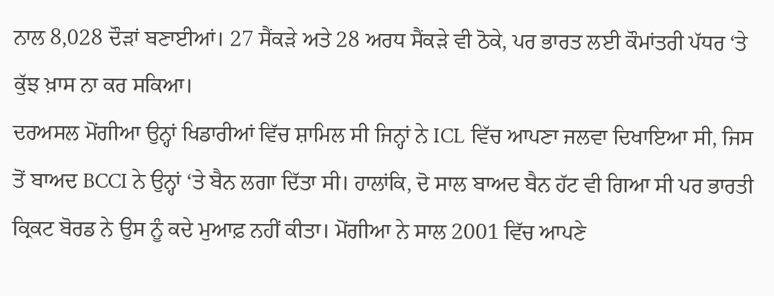ਨਾਲ 8,028 ਦੌੜਾਂ ਬਣਾਈਆਂ। 27 ਸੈਂਕੜੇ ਅਤੇ 28 ਅਰਧ ਸੈਂਕੜੇ ਵੀ ਠੋਕੇ, ਪਰ ਭਾਰਤ ਲਈ ਕੌਮਾਂਤਰੀ ਪੱਧਰ ‘ਤੇ ਕੁੱਝ ਖ਼ਾਸ ਨਾ ਕਰ ਸਕਿਆ।
ਦਰਅਸਲ ਮੋਂਗੀਆ ਉਨ੍ਹਾਂ ਖਿਡਾਰੀਆਂ ਵਿੱਚ ਸ਼ਾਮਿਲ ਸੀ ਜਿਨ੍ਹਾਂ ਨੇ ICL ਵਿੱਚ ਆਪਣਾ ਜਲਵਾ ਦਿਖਾਇਆ ਸੀ, ਜਿਸ ਤੋਂ ਬਾਅਦ BCCI ਨੇ ਉਨ੍ਹਾਂ ‘ਤੇ ਬੈਨ ਲਗਾ ਦਿੱਤਾ ਸੀ। ਹਾਲਾਂਕਿ, ਦੋ ਸਾਲ ਬਾਅਦ ਬੈਨ ਹੱਟ ਵੀ ਗਿਆ ਸੀ ਪਰ ਭਾਰਤੀ ਕ੍ਰਿਕਟ ਬੋਰਡ ਨੇ ਉਸ ਨੂੰ ਕਦੇ ਮੁਆਫ਼ ਨਹੀਂ ਕੀਤਾ। ਮੋਂਗੀਆ ਨੇ ਸਾਲ 2001 ਵਿੱਚ ਆਪਣੇ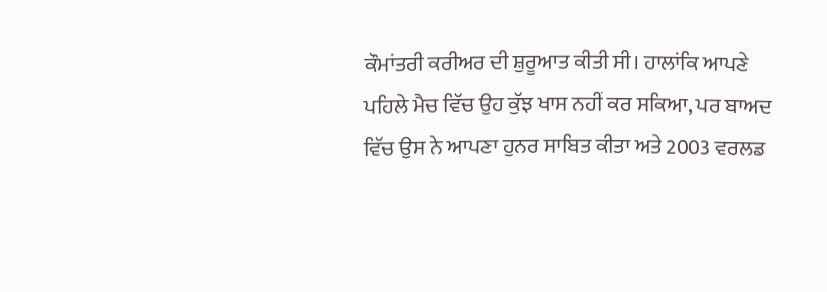ਕੌਮਾਂਤਰੀ ਕਰੀਅਰ ਦੀ ਸ਼ੁਰੂਆਤ ਕੀਤੀ ਸੀ। ਹਾਲਾਂਕਿ ਆਪਣੇ ਪਹਿਲੇ ਮੈਚ ਵਿੱਚ ਉਹ ਕੁੱਝ ਖਾਸ ਨਹੀਂ ਕਰ ਸਕਿਆ, ਪਰ ਬਾਅਦ ਵਿੱਚ ਉਸ ਨੇ ਆਪਣਾ ਹੁਨਰ ਸਾਬਿਤ ਕੀਤਾ ਅਤੇ 2003 ਵਰਲਡ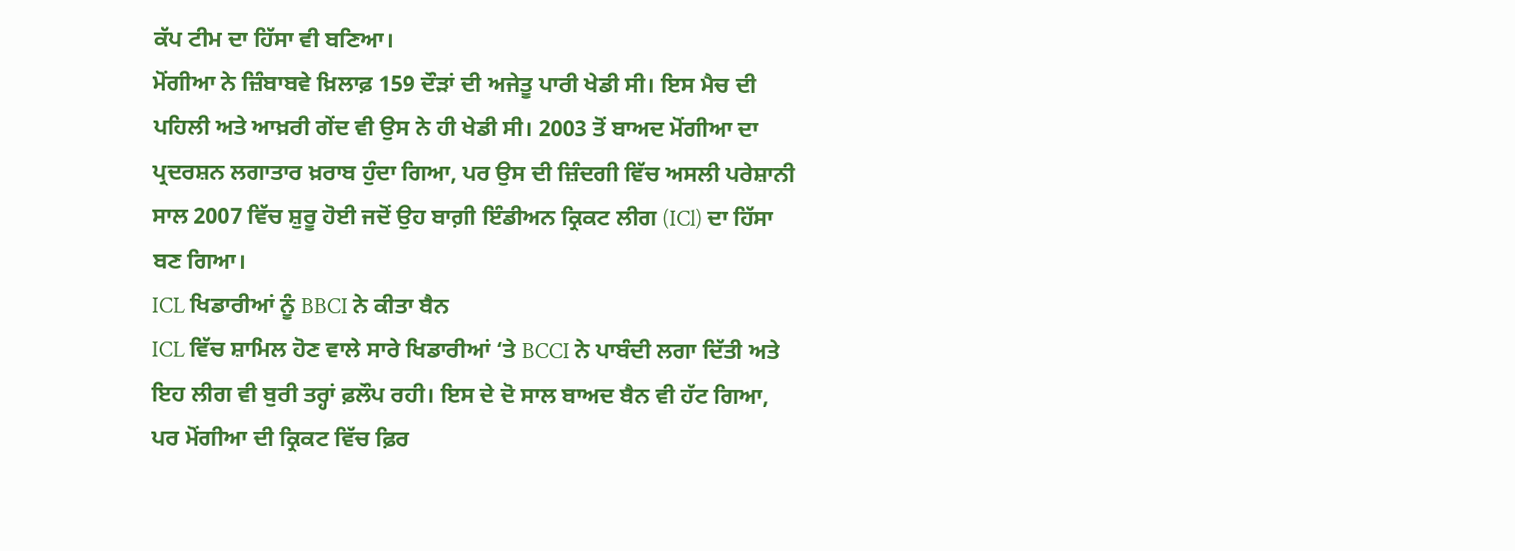ਕੱਪ ਟੀਮ ਦਾ ਹਿੱਸਾ ਵੀ ਬਣਿਆ।
ਮੋਂਗੀਆ ਨੇ ਜ਼ਿੰਬਾਬਵੇ ਖ਼ਿਲਾਫ਼ 159 ਦੌੜਾਂ ਦੀ ਅਜੇਤੂ ਪਾਰੀ ਖੇਡੀ ਸੀ। ਇਸ ਮੈਚ ਦੀ ਪਹਿਲੀ ਅਤੇ ਆਖ਼ਰੀ ਗੇਂਦ ਵੀ ਉਸ ਨੇ ਹੀ ਖੇਡੀ ਸੀ। 2003 ਤੋਂ ਬਾਅਦ ਮੋਂਗੀਆ ਦਾ ਪ੍ਰਦਰਸ਼ਨ ਲਗਾਤਾਰ ਖ਼ਰਾਬ ਹੁੰਦਾ ਗਿਆ, ਪਰ ਉਸ ਦੀ ਜ਼ਿੰਦਗੀ ਵਿੱਚ ਅਸਲੀ ਪਰੇਸ਼ਾਨੀ ਸਾਲ 2007 ਵਿੱਚ ਸ਼ੁਰੂ ਹੋਈ ਜਦੋਂ ਉਹ ਬਾਗ਼ੀ ਇੰਡੀਅਨ ਕ੍ਰਿਕਟ ਲੀਗ (ICl) ਦਾ ਹਿੱਸਾ ਬਣ ਗਿਆ।
ICL ਖਿਡਾਰੀਆਂ ਨੂੰ BBCI ਨੇ ਕੀਤਾ ਬੈਨ
ICL ਵਿੱਚ ਸ਼ਾਮਿਲ ਹੋਣ ਵਾਲੇ ਸਾਰੇ ਖਿਡਾਰੀਆਂ ‘ਤੇ BCCI ਨੇ ਪਾਬੰਦੀ ਲਗਾ ਦਿੱਤੀ ਅਤੇ ਇਹ ਲੀਗ ਵੀ ਬੁਰੀ ਤਰ੍ਹਾਂ ਫ਼ਲੌਪ ਰਹੀ। ਇਸ ਦੇ ਦੋ ਸਾਲ ਬਾਅਦ ਬੈਨ ਵੀ ਹੱਟ ਗਿਆ, ਪਰ ਮੋਂਗੀਆ ਦੀ ਕ੍ਰਿਕਟ ਵਿੱਚ ਫ਼ਿਰ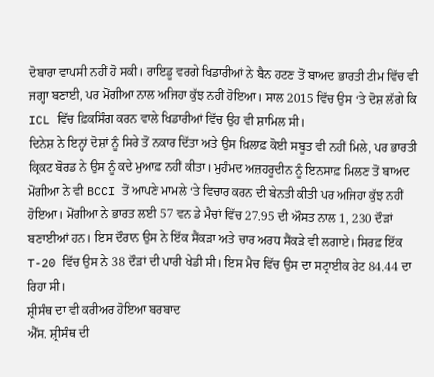ਦੋਬਾਰਾ ਵਾਪਸੀ ਨਹੀਂ ਹੋ ਸਕੀ। ਰਾਇਡੂ ਵਰਗੇ ਖਿਡਾਰੀਆਂ ਨੇ ਬੈਨ ਹਟਣ ਤੋਂ ਬਾਅਦ ਭਾਰਤੀ ਟੀਮ ਵਿੱਚ ਵੀ ਜਗ੍ਹਾ ਬਣਾਈ, ਪਰ ਮੋਂਗੀਆ ਨਾਲ ਅਜਿਹਾ ਕੁੱਝ ਨਹੀਂ ਹੋਇਆ। ਸਾਲ 2015 ਵਿੱਚ ਉਸ ‘ਤੇ ਦੋਸ਼ ਲੱਗੇ ਕਿ ICL ਵਿੱਚ ਫ਼ਿਕਸਿੰਗ ਕਰਨ ਵਾਲੇ ਖਿਡਾਰੀਆਂ ਵਿੱਚ ਉਹ ਵੀ ਸ਼ਾਮਿਲ ਸੀ।
ਦਿਨੇਸ਼ ਨੇ ਇਨ੍ਹਾਂ ਦੋਸ਼ਾਂ ਨੂੰ ਸਿਰੇ ਤੋਂ ਨਕਾਰ ਦਿੱਤਾ ਅਤੇ ਉਸ ਖ਼ਿਲਾਫ਼ ਕੋਈ ਸਬੂਤ ਵੀ ਨਹੀਂ ਮਿਲੇ, ਪਰ ਭਾਰਤੀ ਕ੍ਰਿਕਟ ਬੋਰਡ ਨੇ ਉਸ ਨੂੰ ਕਦੇ ਮੁਆਫ਼ ਨਹੀਂ ਕੀਤਾ। ਮੁਹੰਮਦ ਅਜ਼ਹਰੂਦੀਨ ਨੂੰ ਇਨਸਾਫ਼ ਮਿਲਣ ਤੋਂ ਬਾਅਦ ਮੋਂਗੀਆ ਨੇ ਵੀ BCCI ਤੋਂ ਆਪਣੇ ਮਾਮਲੇ ‘ਤੇ ਵਿਚਾਰ ਕਰਨ ਦੀ ਬੇਨਤੀ ਕੀਤੀ ਪਰ ਅਜਿਹਾ ਕੁੱਝ ਨਹੀਂ ਹੋਇਆ। ਮੋਂਗੀਆ ਨੇ ਭਾਰਤ ਲਈ 57 ਵਨ ਡੇ ਮੈਚਾਂ ਵਿੱਚ 27.95 ਦੀ ਔਸਤ ਨਾਲ 1, 230 ਦੌੜਾਂ ਬਣਾਈਆਂ ਹਨ। ਇਸ ਦੌਰਾਨ ਉਸ ਨੇ ਇੱਕ ਸੈਂਕੜਾ ਅਤੇ ਚਾਰ ਅਰਧ ਸੈਂਕੜੇ ਵੀ ਲਗਾਏ। ਸਿਰਫ਼ ਇੱਕ T-20 ਵਿੱਚ ਉਸ ਨੇ 38 ਦੌੜਾਂ ਦੀ ਪਾਰੀ ਖੇਡੀ ਸੀ। ਇਸ ਮੈਚ ਵਿੱਚ ਉਸ ਦਾ ਸਟ੍ਰਾਈਕ ਰੇਟ 84.44 ਦਾ ਰਿਹਾ ਸੀ।
ਸ਼੍ਰੀਸੰਥ ਦਾ ਵੀ ਕਰੀਅਰ ਹੋਇਆ ਬਰਬਾਦ
ਐੱਸ. ਸ਼੍ਰੀਸੰਥ ਦੀ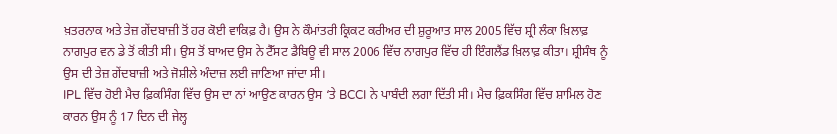ਖ਼ਤਰਨਾਕ ਅਤੇ ਤੇਜ਼ ਗੇਂਦਬਾਜ਼ੀ ਤੋਂ ਹਰ ਕੋਈ ਵਾਕਿਫ਼ ਹੈ। ਉਸ ਨੇ ਕੌਮਾਂਤਰੀ ਕ੍ਰਿਕਟ ਕਰੀਅਰ ਦੀ ਸ਼ੁਰੂਆਤ ਸਾਲ 2005 ਵਿੱਚ ਸ਼੍ਰੀ ਲੰਕਾ ਖ਼ਿਲਾਫ਼ ਨਾਗਪੁਰ ਵਨ ਡੇ ਤੋਂ ਕੀਤੀ ਸੀ। ਉਸ ਤੋਂ ਬਾਅਦ ਉਸ ਨੇ ਟੈੱਸਟ ਡੈਬਿਊ ਵੀ ਸਾਲ 2006 ਵਿੱਚ ਨਾਗਪੁਰ ਵਿੱਚ ਹੀ ਇੰਗਲੈਂਡ ਖ਼ਿਲਾਫ਼ ਕੀਤਾ। ਸ਼੍ਰੀਸੰਥ ਨੂੰ ਉਸ ਦੀ ਤੇਜ਼ ਗੇਂਦਬਾਜ਼ੀ ਅਤੇ ਜੋਸ਼ੀਲੇ ਅੰਦਾਜ਼ ਲਈ ਜਾਣਿਆ ਜਾਂਦਾ ਸੀ।
IPL ਵਿੱਚ ਹੋਈ ਮੈਚ ਫ਼ਿਕਸਿੰਗ ਵਿੱਚ ਉਸ ਦਾ ਨਾਂ ਆਉਣ ਕਾਰਨ ਉਸ ‘ਤੇ BCCI ਨੇ ਪਾਬੰਦੀ ਲਗਾ ਦਿੱਤੀ ਸੀ। ਮੈਚ ਫ਼ਿਕਸਿੰਗ ਵਿੱਚ ਸ਼ਾਮਿਲ ਹੋਣ ਕਾਰਨ ਉਸ ਨੂੰ 17 ਦਿਨ ਦੀ ਜੇਲ੍ਹ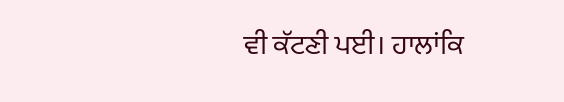ਵੀ ਕੱਟਣੀ ਪਈ। ਹਾਲਾਂਕਿ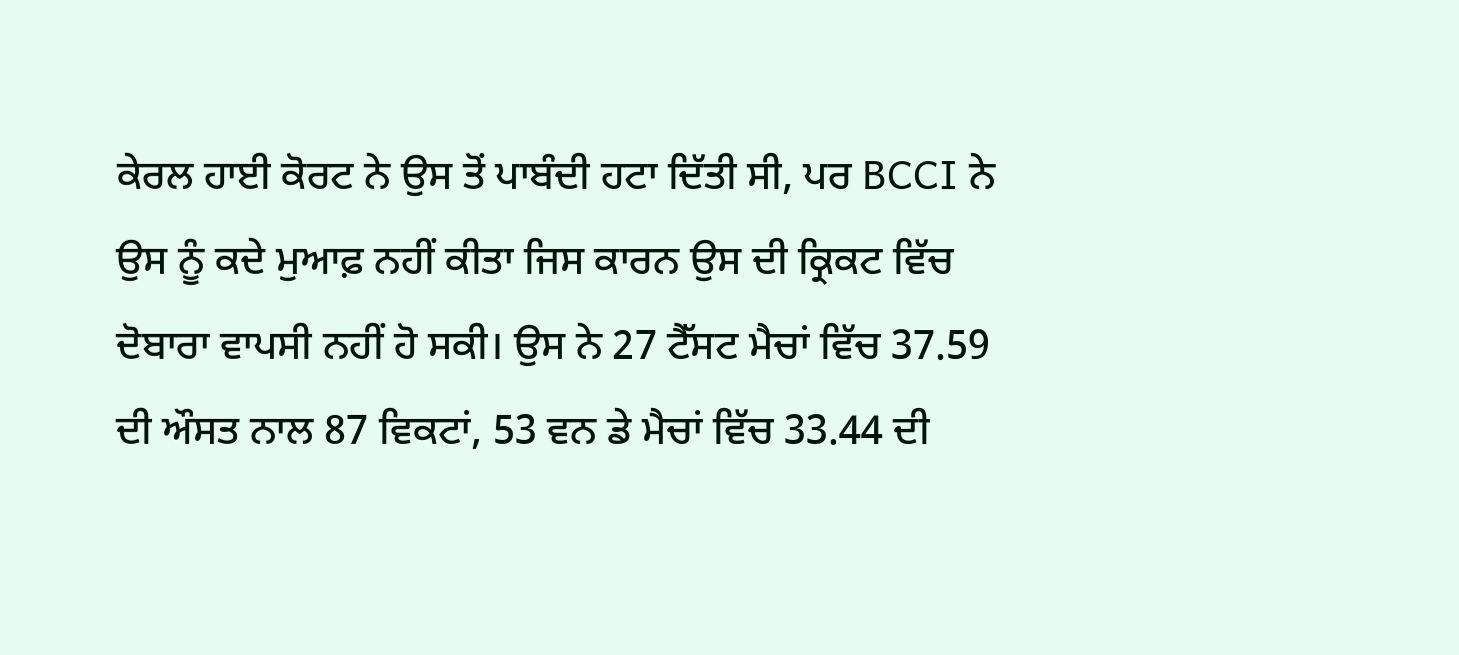ਕੇਰਲ ਹਾਈ ਕੋਰਟ ਨੇ ਉਸ ਤੋਂ ਪਾਬੰਦੀ ਹਟਾ ਦਿੱਤੀ ਸੀ, ਪਰ BCCI ਨੇ ਉਸ ਨੂੰ ਕਦੇ ਮੁਆਫ਼ ਨਹੀਂ ਕੀਤਾ ਜਿਸ ਕਾਰਨ ਉਸ ਦੀ ਕ੍ਰਿਕਟ ਵਿੱਚ ਦੋਬਾਰਾ ਵਾਪਸੀ ਨਹੀਂ ਹੋ ਸਕੀ। ਉਸ ਨੇ 27 ਟੈੱਸਟ ਮੈਚਾਂ ਵਿੱਚ 37.59 ਦੀ ਔਸਤ ਨਾਲ 87 ਵਿਕਟਾਂ, 53 ਵਨ ਡੇ ਮੈਚਾਂ ਵਿੱਚ 33.44 ਦੀ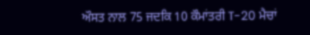ਔਸਤ ਨਾਲ 75 ਜਦਕਿ 10 ਕੌਮਾਂਤਰੀ T-20 ਮੈਚਾਂ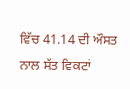ਵਿੱਚ 41.14 ਦੀ ਔਸਤ ਨਾਲ ਸੱਤ ਵਿਕਟਾਂ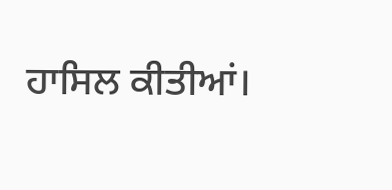ਹਾਸਿਲ ਕੀਤੀਆਂ।